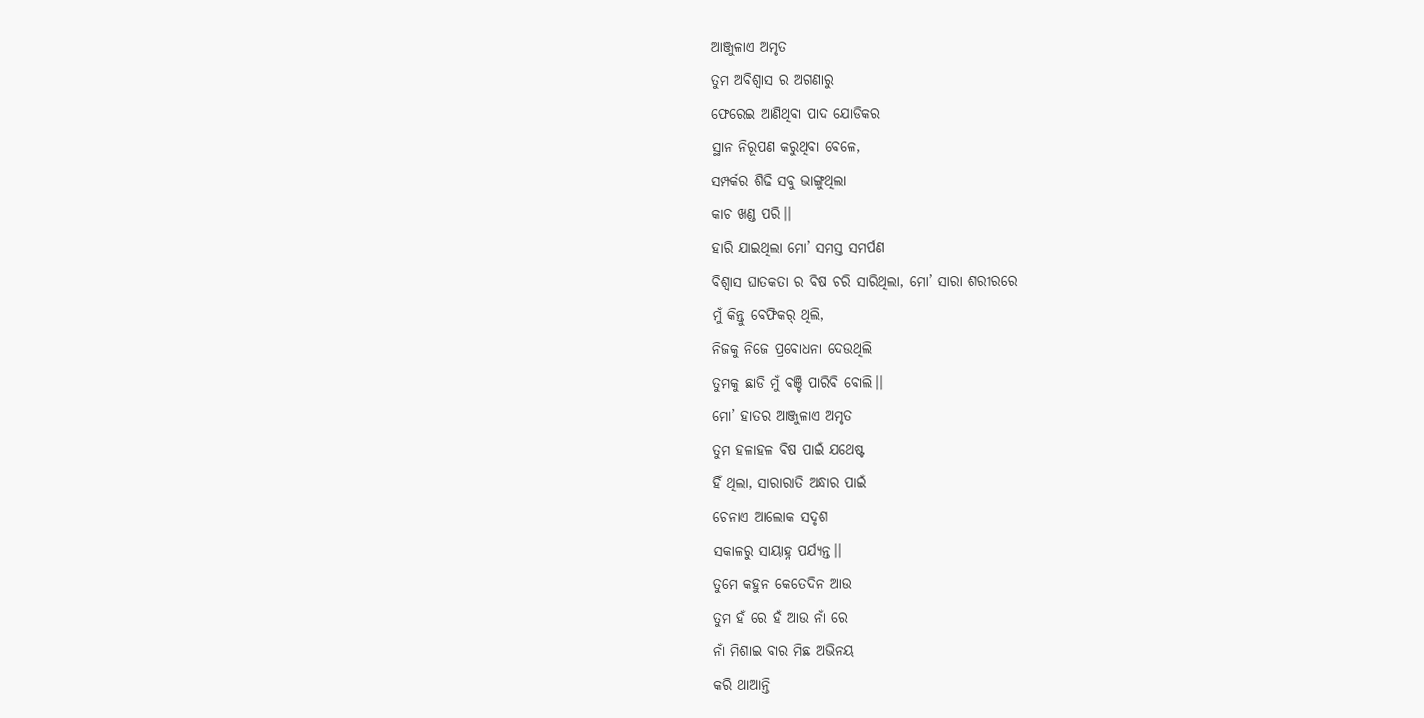ଆଞ୍ଜୁଳାଏ ଅମୃତ
ତୁମ ଅବିଶ୍ବାସ ର ଅଗଣାରୁ
ଫେରେଇ ଆଣିଥିବା ପାଦ ଯୋଡିକର
ସ୍ଥାନ ନିରୂପଣ କରୁଥିବା ବେଳେ,
ସମ୍ପର୍କର ଶିଢି ସବୁ ଭାଙ୍ଗୁଥିଲା
କାଚ ଖଣ୍ଡ ପରି।।
ହାରି ଯାଇଥିଲା ମୋ’ ସମସ୍ତ ସମର୍ପଣ
ବିଶ୍ୱାସ ଘାତକତା ର ବିଷ ଚରି ସାରିଥିଲା, ମୋ’ ସାରା ଶରୀରରେ
ମୁଁ କିନ୍ତୁ ବେଫିକର୍ ଥିଲି,
ନିଜକୁ ନିଜେ ପ୍ରବୋଧନା ଦେଉଥିଲି
ତୁମକୁ ଛାଡି ମୁଁ ବଞ୍ଚି ପାରିବି ବୋଲି।।
ମୋ’ ହାତର ଆଞ୍ଜୁଳାଏ ଅମୃତ
ତୁମ ହଳାହଳ ବିଷ ପାଇଁ ଯଥେଷ୍ଟ
ହିଁ ଥିଲା, ସାରାରାତି ଅନ୍ଧାର ପାଇଁ
ଚେନାଏ ଆଲୋକ ସଦୃଶ
ସକାଳରୁ ସାୟାହ୍ନ ପର୍ଯ୍ୟନ୍ତ।।
ତୁମେ କହୁନ କେତେଦିନ ଆଉ
ତୁମ ହଁ ରେ ହଁ ଆଉ ନାଁ ରେ
ନାଁ ମିଶାଇ ବାର ମିଛ ଅଭିନୟ
କରି ଥାଆନ୍ତି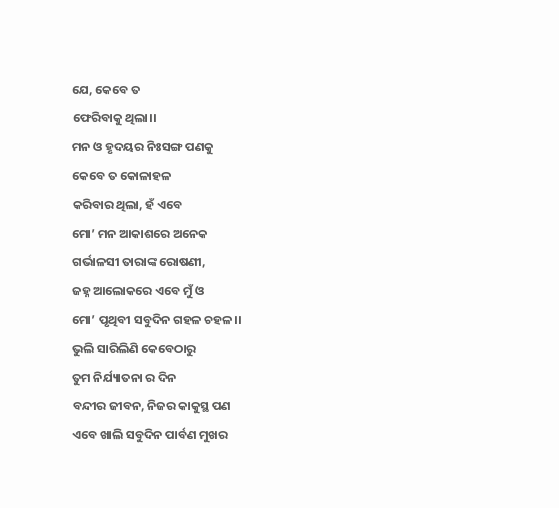ଯେ, କେବେ ତ
ଫେରିବାକୁ ଥିଲା।।
ମନ ଓ ହୃଦୟର ନିଃସଙ୍ଗ ପଣକୁ
କେବେ ତ କୋଳାହଳ
କରିବାର ଥିଲା, ହଁ ଏବେ
ମୋ’ ମନ ଆକାଶରେ ଅନେକ
ଗର୍ଭାଳସୀ ତାରାଙ୍କ ରୋଷଣୀ,
ଜହ୍ନ ଆଲୋକରେ ଏବେ ମୁଁ ଓ
ମୋ’ ପୃଥିବୀ ସବୁଦିନ ଗହଳ ଚହଳ।।
ଭୁଲି ସାରିଲିଣି କେବେଠାରୁ
ତୁମ ନିର୍ଯ୍ୟାତନା ର ଦିନ
ବନ୍ଦୀର ଜୀବନ, ନିଜର କାକୁସ୍ଥ ପଣ
ଏବେ ଖାଲି ସବୁଦିନ ପାର୍ବଣ ମୁଖର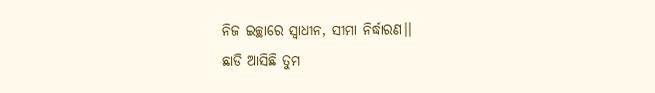ନିଜ ଇଚ୍ଛାରେ ସ୍ବାଧୀନ, ସୀମା ନିର୍ଦ୍ଧାରଣ।।
ଛାଡି ଆସିଛି ତୁମ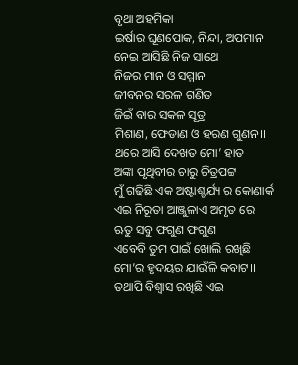ବୃଥା ଅହମିକା
ଇର୍ଷାର ଘୂଣପୋକ, ନିନ୍ଦା, ଅପମାନ
ନେଇ ଆସିଛି ନିଜ ସାଥେ
ନିଜର ମାନ ଓ ସମ୍ମାନ
ଜୀବନର ସରଳ ଗଣିତ
ଜିଇଁ ବାର ସକଳ ସୂତ୍ର
ମିଶାଣ, ଫେଡାଣ ଓ ହରଣ ଗୁଣନ।।
ଥରେ ଆସି ଦେଖତ ମୋ’ ହାତ
ଅଙ୍କା ପୃଥିବୀର ଚାରୁ ଚିତ୍ରପଟ୍ଟ
ମୁଁ ଗଢିଛି ଏକ ଅଷ୍ଟାଶ୍ଚର୍ଯ୍ୟ ର କୋଣାର୍କ
ଏଇ ନିରୂତା ଆଞ୍ଜୁଳାଏ ଅମୃତ ରେ
ଋତୁ ସବୁ ଫଗୁଣ ଫଗୁଣ
ଏବେବି ତୁମ ପାଇଁ ଖୋଲି ରଖିଛି
ମୋ’ର ହୃଦୟର ଯାଉଁଳି କବାଟ।।
ତଥାପି ବିଶ୍ୱାସ ରଖିଛି ଏଇ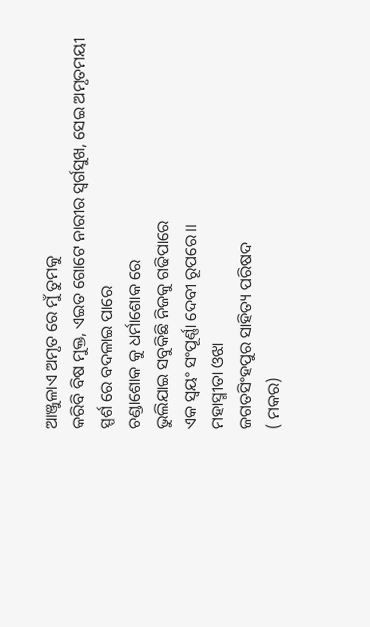ଆଞ୍ଜୁଳାଏ ଅମୃତ ରେ ମୁଁ ତୁମକୁ
କରିବି ବିଷ ମୁକ୍ତ, ଏଇତ ଗୋଟେ ନାରୀର ସ୍ବର୍ଗସୁଖ, ସେଇ ଅମୃତମୟୀ
ସ୍ପର୍ଶ ରେ ବଦଳାଇ ପାରେ
ଚଣ୍ଡାଶୋକ କୁ ଧର୍ମାଶୋକ ରେ
ଭୁଲିଯାଇ ସବୁକିଛି ନିଜକୁ ଗଢିପାରେ
ଏକ ସ୍ୱୟଂ ସଂପୂର୍ଣ୍ଣା ଦେବୀ ରୂପରେ।।
ମହାସ୍ମୀତା ଓଝା
ଜଗତସିଂହପୁର ସାହିତ୍ୟ ପରିଷଦ
( ମକର)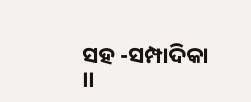ସହ -ସମ୍ପାଦିକା ।।